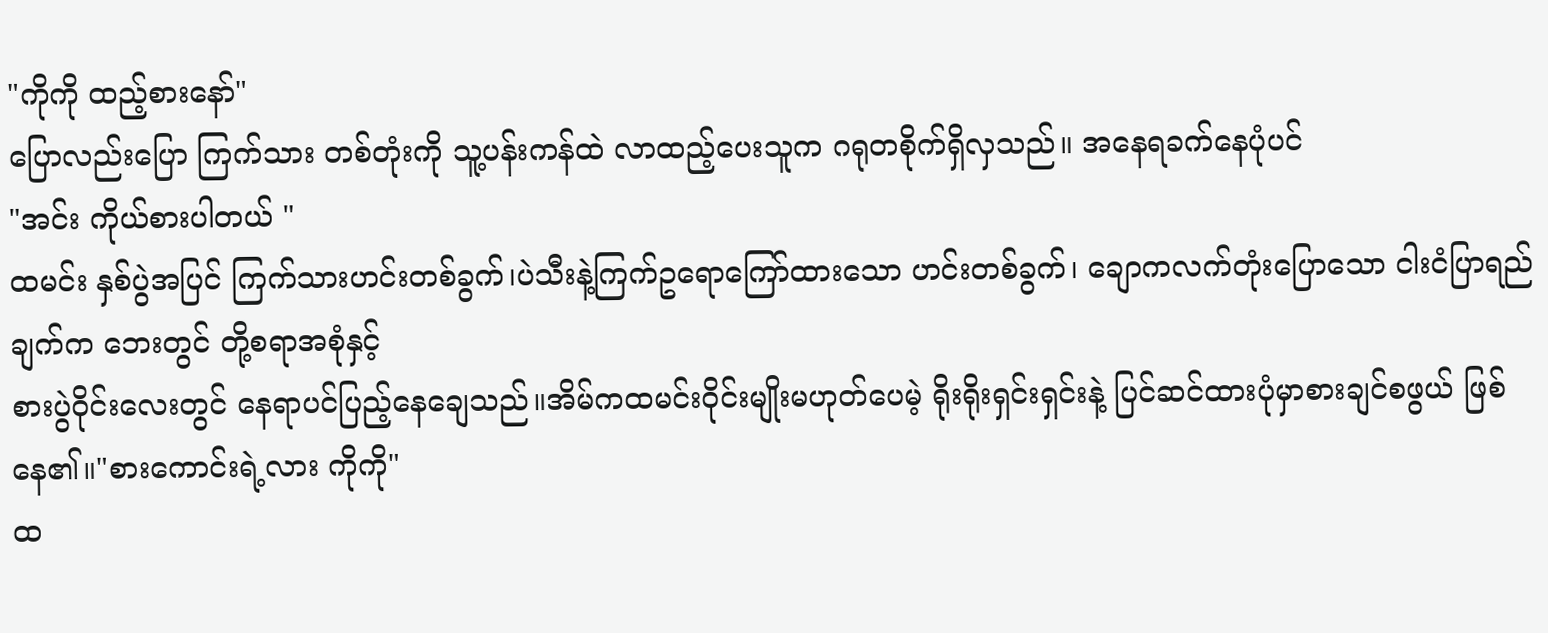"ကိုကို ထည့်စားနော်"
ပြောလည်းပြော ကြက်သား တစ်တုံးကို သူ့ပန်းကန်ထဲ လာထည့်ပေးသူက ဂရုတစိုက်ရှိလှသည်။ အနေရခက်နေပုံပင်
"အင်း ကိုယ်စားပါတယ် "
ထမင်း နှစ်ပွဲအပြင် ကြက်သားဟင်းတစ်ခွက်၊ပဲသီးနဲ့ကြက်ဥရောကြော်ထားသော ဟင်းတစ်ခွက်၊ ချောကလက်တုံးပြောသော ငါးငံပြာရည်ချက်က ဘေးတွင် တို့စရာအစုံနှင့်
စားပွဲဝိုင်းလေးတွင် နေရာပင်ပြည့်နေချေသည်။အိမ်ကထမင်းဝိုင်းမျိုးမဟုတ်ပေမဲ့ ရိုးရိုးရှင်းရှင်းနဲ့ ပြင်ဆင်ထားပုံမှာစားချင်စဖွယ် ဖြစ်နေ၏။"စားကောင်းရဲ့လား ကိုကို"
ထ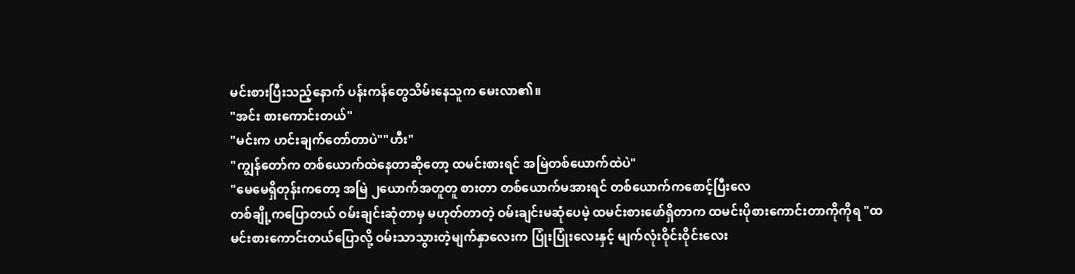မင်းစားပြီးသည့်နောက် ပန်းကန်တွေသိမ်းနေသူက မေးလာ၏။
"အင်း စားကောင်းတယ်"
"မင်းက ဟင်းချက်တော်တာပဲ""ဟီး"
"ကျွန်တော်က တစ်ယောက်ထဲနေတာဆိုတော့ ထမင်းစားရင် အမြဲတစ်ယောက်ထဲပဲ"
"မေမေရှိတုန်းကတော့ အမြဲ ၂ယောက်အတူတူ စားတာ တစ်ယောက်မအားရင် တစ်ယောက်ကစောင့်ပြီးလေ
တစ်ချို့ကပြောတယ် ဝမ်းချင်းဆုံတာမှ မဟုတ်တာတဲ့ ဝမ်းချင်းမဆုံပေမဲ့ ထမင်းစားဖော်ရှိတာက ထမင်းပိုစားကောင်းတာကိုကိုရ "ထမင်းစားကောင်းတယ်ပြောလို့ ဝမ်းသာသွားတဲ့မျက်နှာလေးက ပြုံးပြုံးလေးနှင့် မျက်လုံးဝိုင်းဝိုင်းလေး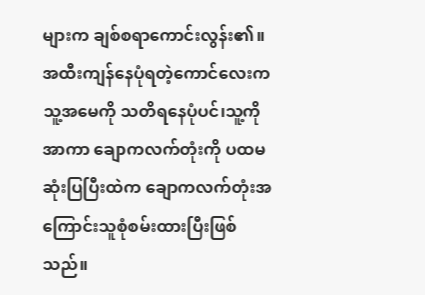များက ချစ်စရာကောင်းလွန်း၏။
အထီးကျန်နေပုံရတဲ့ကောင်လေးက သူ့အမေကို သတိရနေပုံပင်၊သူ့ကို အာကာ ချောကလက်တုံးကို ပထမဆုံးပြပြီးထဲက ချောကလက်တုံးအကြောင်းသူစုံစမ်းထားပြီးဖြစ်သည်။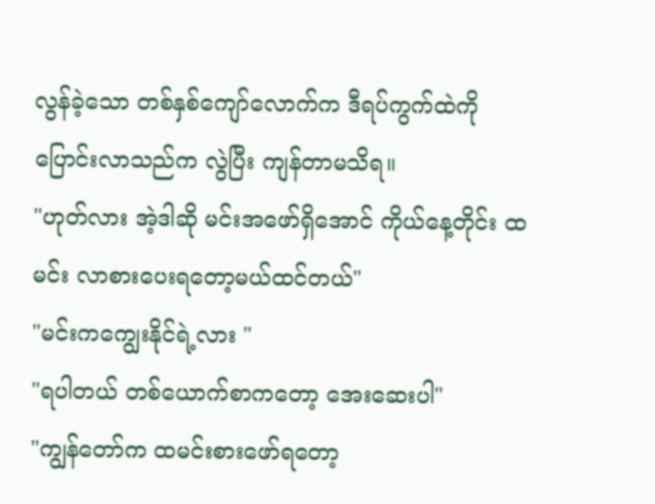လွန်ခဲ့သော တစ်နှစ်ကျော်လောက်က ဒီရပ်ကွက်ထဲကိုပြောင်းလာသည်က လွဲပြီး ကျန်တာမသိရ။
"ဟုတ်လား အဲ့ဒါဆို မင်းအဖော်ရှိအောင် ကိုယ်နေ့တိုင်း ထမင်း လာစားပေးရတော့မယ်ထင်တယ်"
"မင်းကကျွေးနိုင်ရဲ့လား "
"ရပါတယ် တစ်ယောက်စာကတော့ အေးဆေးပါ"
"ကျွန်တော်က ထမင်းစားဖော်ရတော့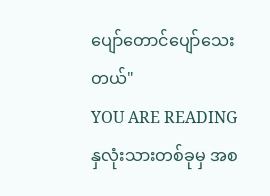ပျော်တောင်ပျော်သေးတယ်"
YOU ARE READING
နှလုံးသားတစ်ခုမှ အစ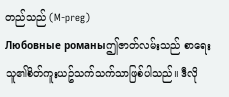တည်သည် (M-preg)
Любовные романыဤဇာတ်လမ်းသည် စာရေးသူ၏စိတ်ကူးယဥ်သက်သက်သာဖြစ်ပါသည်။ ဒီလို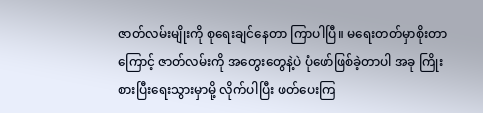ဇာတ်လမ်းမျိုးကို စုရေးချင်နေတာ ကြာပါပြီ။ မရေးတတ်မှာစိုးတာကြောင့် ဇာတ်လမ်းကို အတွေးတွေနဲ့ပဲ ပုံဖော်ဖြစ်ခဲ့တာပါ အခု ကြိုးစားပြီးရေးသွားမှာမို့ လိုက်ပါပြီး ဖတ်ပေးကြ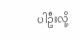ပါဦးလို့